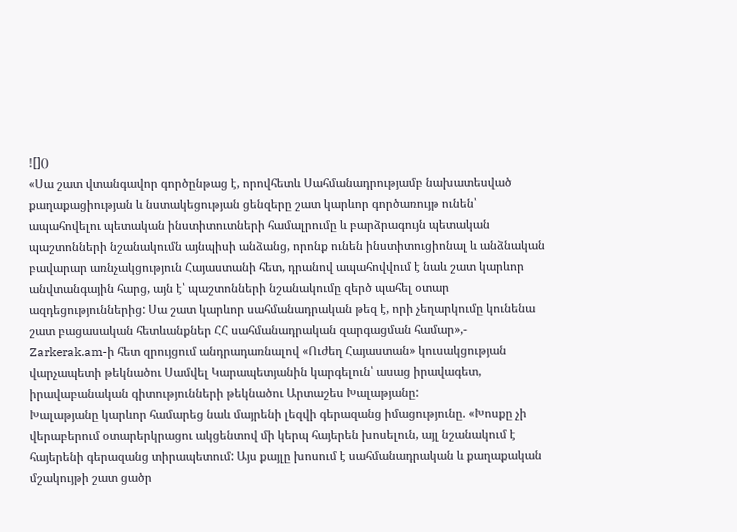![]()
«Սա շատ վտանգավոր գործընթաց է, որովհետև Սահմանադրությամբ նախատեսված քաղաքացիության և նստակեցության ցենզերը շատ կարևոր գործառույթ ունեն՝ ապահովելու պետական ինստիտուտների համալրումը և բարձրագույն պետական պաշտոնների նշանակումն այնպիսի անձանց, որոնք ունեն ինստիտուցիոնալ և անձնական բավարար առնչակցություն Հայաստանի հետ, դրանով ապահովվում է նաև շատ կարևոր անվտանգային հարց, այն է՝ պաշտոնների նշանակումը զերծ պահել օտար ազդեցություններից: Սա շատ կարևոր սահմանադրական թեզ է, որի չեղարկումը կունենա շատ բացասական հետևանքներ ՀՀ սահմանադրական զարգացման համար»,- Zarkerak.am-ի հետ զրույցում անդրադառնալով «Ուժեղ Հայաստան» կուսակցության վարչապետի թեկնածու Սամվել Կարապետյանին կարգելուն՝ ասաց իրավագետ, իրավաբանական գիտությունների թեկնածու Արտաշես Խալաթյանը:
Խալաթյանը կարևոր համարեց նաև մայրենի լեզվի գերազանց իմացությունը. «Խոսքը չի վերաբերում օտարերկրացու ակցենտով մի կերպ հայերեն խոսելուն, այլ նշանակում է հայերենի գերազանց տիրապետում: Այս քայլը խոսում է սահմանադրական և քաղաքական մշակույթի շատ ցածր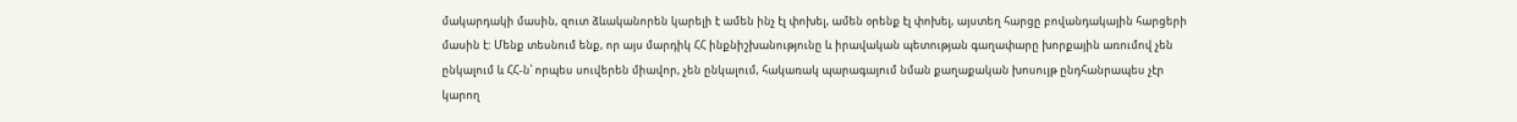մակարդակի մասին, զուտ ձևականորեն կարելի է ամեն ինչ էլ փոխել, ամեն օրենք էլ փոխել, այստեղ հարցը բովանդակային հարցերի մասին է: Մենք տեսնում ենք, որ այս մարդիկ ՀՀ ինքնիշխանությունը և իրավական պետության գաղափարը խորքային առումով չեն ընկալում և ՀՀ-ն՝ որպես սուվերեն միավոր, չեն ընկալում, հակառակ պարագայում նման քաղաքական խոսույթ ընդհանրապես չէր կարող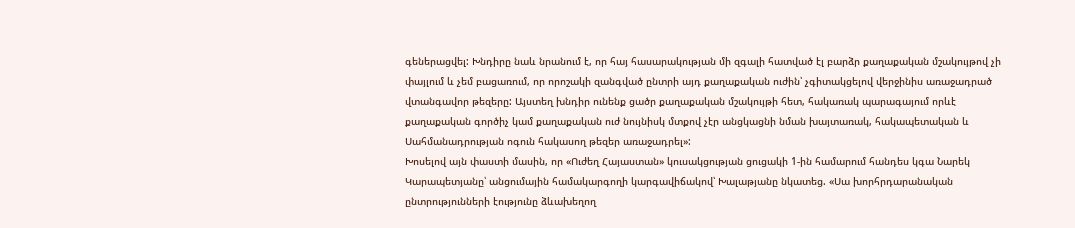գեներացվել: Խնդիրը նաև նրանում է, որ հայ հասարակության մի զգալի հատված էլ բարձր քաղաքական մշակույթով չի փայլում և չեմ բացառում, որ որոշակի զանգված ընտրի այդ քաղաքական ուժին՝ չգիտակցելով վերջինիս առաջադրած վտանգավոր թեզերը: Այստեղ խնդիր ունենք ցածր քաղաքական մշակույթի հետ, հակառակ պարագայում որևէ քաղաքական գործիչ կամ քաղաքական ուժ նույնիսկ մտքով չէր անցկացնի նման խայտառակ, հակապետական և Սահմանադրության ոգուն հակասող թեզեր առաջադրել»:
Խոսելով այն փաստի մասին, որ «Ուժեղ Հայաստան» կուսակցության ցուցակի 1-ին համարում հանդես կգա Նարեկ Կարապետյանը՝ անցումային համակարգողի կարգավիճակով՝ Խալաթյանը նկատեց. «Սա խորհրդարանական ընտրությունների էությունը ձևախեղող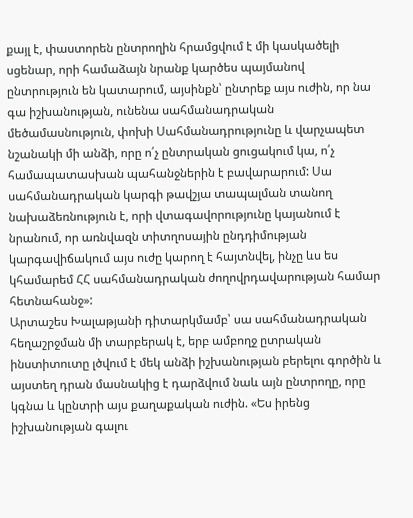քայլ է, փաստորեն ընտրողին հրամցվում է մի կասկածելի սցենար, որի համաձայն նրանք կարծես պայմանով ընտրություն են կատարում, այսինքն՝ ընտրեք այս ուժին, որ նա գա իշխանության, ունենա սահմանադրական մեծամասնություն, փոխի Սահմանադրությունը և վարչապետ նշանակի մի անձի, որը ո՛չ ընտրական ցուցակում կա, ո՛չ համապատասխան պահանջներին է բավարարում: Սա սահմանադրական կարգի թավշյա տապալման տանող նախաձեռնություն է, որի վտագավորությունը կայանում է նրանում, որ առնվազն տիտղոսային ընդդիմության կարգավիճակում այս ուժը կարող է հայտնվել, ինչը ևս ես կհամարեմ ՀՀ սահմանադրական ժողովրդավարության համար հետնահանջ»:
Արտաշես Խալաթյանի դիտարկմամբ՝ սա սահմանադրական հեղաշրջման մի տարբերակ է, երբ ամբողջ ըտրական ինստիտուտը լծվում է մեկ անձի իշխանության բերելու գործին և այստեղ դրան մասնակից է դարձվում նաև այն ընտրողը, որը կգնա և կընտրի այս քաղաքական ուժին. «Ես իրենց իշխանության գալու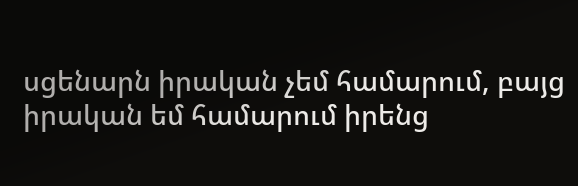սցենարն իրական չեմ համարում, բայց իրական եմ համարում իրենց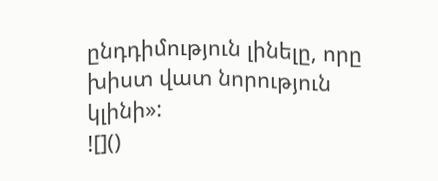ընդդիմություն լինելը, որը խիստ վատ նորություն կլինի»:
![]()